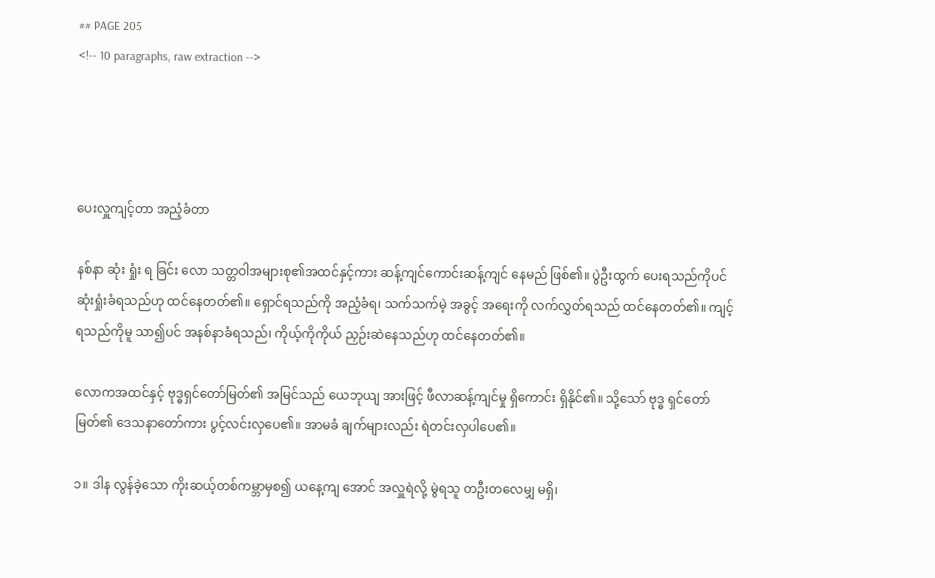## PAGE 205
<!-- 10 paragraphs, raw extraction -->




ပေးလှူကျင့်တာ အညံ့ခံတာ

နစ်နာ ဆုံး ရှုံး ရ ခြင်း လော သတ္တဝါအများစု၏အထင်နှင့်ကား ဆန့်ကျင်ကောင်းဆန့်ကျင် နေမည် ဖြစ်၏။ ပွဲဦးထွက် ပေးရသည်ကိုပင် ဆုံးရှုံးခံရသည်ဟု ထင်နေတတ်၏။ ရှောင်ရသည်ကို အညံ့ခံရ၊ သက်သက်မဲ့ အခွင့် အရေးကို လက်လွှတ်ရသည် ထင်နေတတ်၏။ ကျင့်ရသည်ကိုမူ သာ၍ပင် အနစ်နာခံရသည်၊ ကိုယ့်ကိုကိုယ် ညှဉ်းဆဲနေသည်ဟု ထင်နေတတ်၏။

လောကအထင်နှင့် ဗုဒ္ဓရှင်တော်မြတ်၏ အမြင်သည် ယေဘုယျ အားဖြင့် ဖီလာဆန့်ကျင်မှု ရှိကောင်း ရှိနိုင်၏။ သို့သော် ဗုဒ္ဓ ရှင်တော်မြတ်၏ ဒေသနာတော်ကား ပွင့်လင်းလှပေ၏။ အာမခံ ချက်များလည်း ရဲတင်းလှပါပေ၏။

၁။ ဒါန လွန်ခဲ့သော ကိုးဆယ့်တစ်ကမ္ဘာမှစ၍ ယနေ့ကျ အောင် အလှူရဲလို့ မွဲရသူ တဦးတလေမျှ မရှိ၊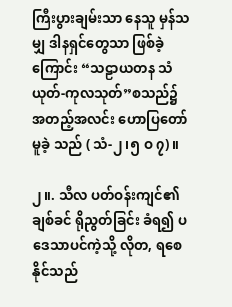ကြီးပွားချမ်းသာ နေသူ မှန်သမျှ ဒါနရှင်တွေသာ ဖြစ်ခဲ့ကြောင်း “သဠာယတန သံယုတ်-ကုလသုတ်”စသည်၌ အတည့်အလင်း ဟောပြတော်မူခဲ့ သည် ( သံ-၂၊၅ ဝ ၇)။

၂။. သီလ ပတ်ဝန်းကျင်၏ ချစ်ခင် ရိုညွတ်ခြင်း ခံရ၍ ပဒေသာပင်ကဲ့သို့ လိုတ, ရစေနိုင်သည်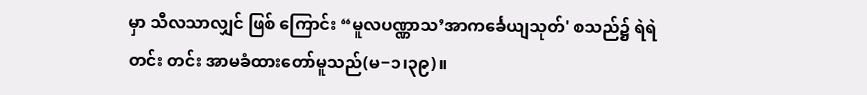မှာ သီလသာလျှင် ဖြစ် ကြောင်း “မူလပဏ္ဏာသ’အာကင်္ခေယျသုတ်' စသည်၌ ရဲရဲတင်း တင်း အာမခံထားတော်မူသည်(မ−၁၊၃၉)။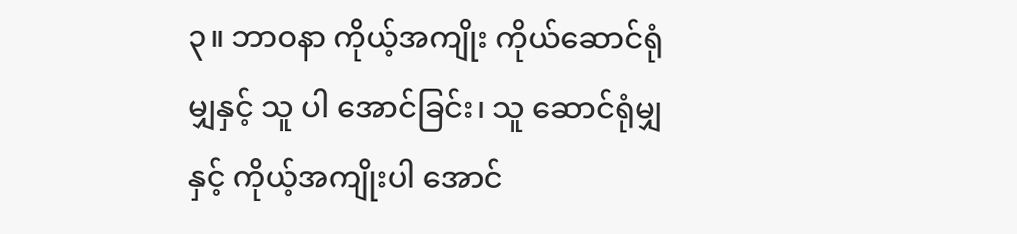၃။ ဘာဝနာ ကိုယ့်အကျိုး ကိုယ်ဆောင်ရုံမျှနှင့် သူ ပါ အောင်ခြင်း၊ သူ ဆောင်ရုံမျှနှင့် ကိုယ့်အကျိုးပါ အောင်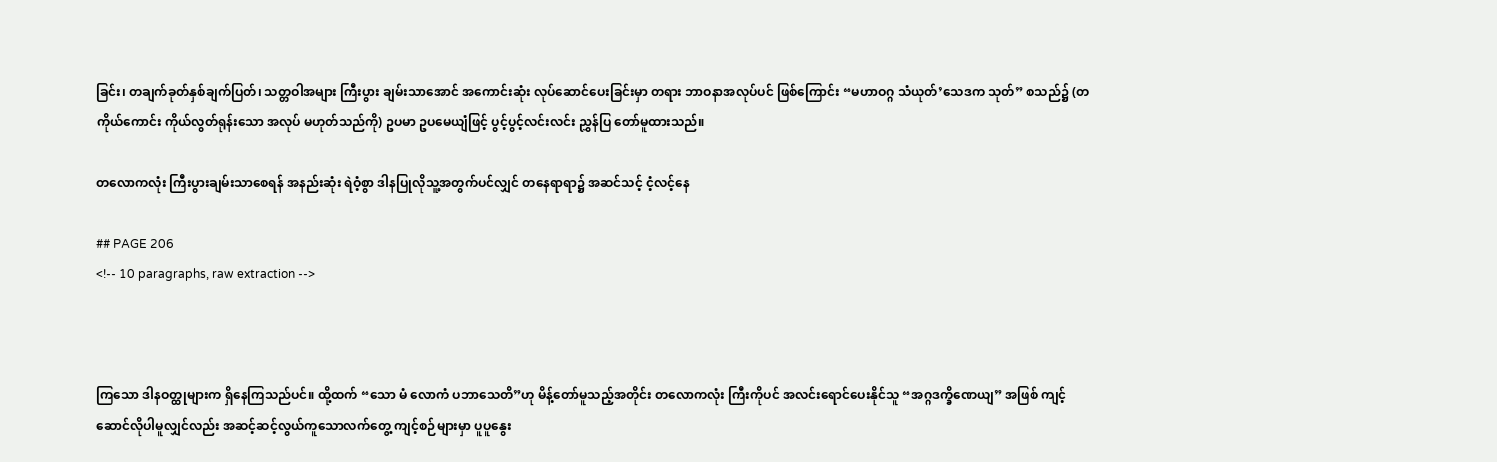ခြင်း၊ တချက်ခုတ်နှစ်ချက်ပြတ်၊ သတ္တဝါအများ ကြီးပွား ချမ်းသာအောင် အကောင်းဆုံး လုပ်ဆောင်ပေးခြင်းမှာ တရား ဘာဝနာအလုပ်ပင် ဖြစ်ကြောင်း “မဟာဝဂ္ဂ သံယုတ်’သေဒက သုတ်” စသည်၌ (တကိုယ်ကောင်း ကိုယ်လွတ်ရုန်းသော အလုပ် မဟုတ်သည်ကို) ဥပမာ ဥပမေယျံဖြင့် ပွင့်ပွင့်လင်းလင်း ညွှန်ပြ တော်မူထားသည်။

တလောကလုံး ကြီးပွားချမ်းသာစေရန် အနည်းဆုံး ရဲဝံ့စွာ ဒါနပြုလိုသူ့အတွက်ပင်လျှင် တနေရာရာ၌ အဆင်သင့် ငံ့လင့်နေ

## PAGE 206
<!-- 10 paragraphs, raw extraction -->



ကြသော ဒါနဝတ္ထုများက ရှိနေကြသည်ပင်။ ထို့ထက် “သော မံ လောကံ ပဘာသေတိ”ဟု မိန့်တော်မူသည့်အတိုင်း တလောကလုံး ကြီးကိုပင် အလင်းရောင်ပေးနိုင်သူ “အဂ္ဂဒက္ခိဏေယျ” အဖြစ် ကျင့်ဆောင်လိုပါမူလျှင်လည်း အဆင့်ဆင့်လွယ်ကူသောလက်တွေ့ ကျင့်စဉ်များမှာ ပူပူနွေး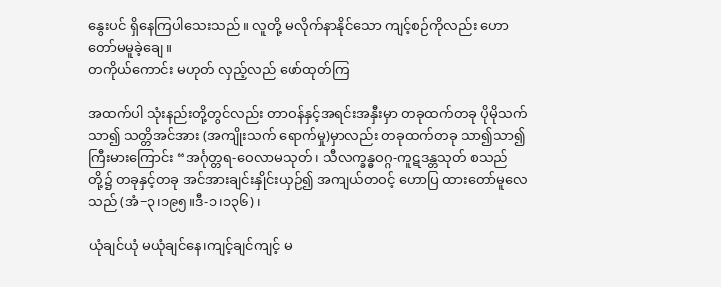နွေးပင် ရှိနေကြပါသေးသည်။ လူတို့ မလိုက်နာနိုင်သော ကျင့်စဉ်ကိုလည်း ဟောတော်မမူခဲ့ချေ။
တကိုယ်ကောင်း မဟုတ် လှည့်လည် ဖော်ထုတ်ကြ

အထက်ပါ သုံးနည်းတို့တွင်လည်း တာဝန်နှင့်အရင်းအနှီးမှာ တခုထက်တခု ပိုမိုသက်သာ၍ သတ္တိအင်အား (အကျိုးသက် ရောက်မှု)မှာလည်း တခုထက်တခု သာ၍သာ၍ ကြီးမားကြောင်း “အင်္ဂုတ္တရ-ဝေလာမသုတ်၊ သီလက္ခန္ဓဝဂ္ဂ-ကူဋဒန္တသုတ် စသည် တို့၌ တခုနှင့်တခု အင်အားချင်းနှိုင်းယှဉ်၍ အကျယ်တဝင့် ဟောပြ ထားတော်မူလေသည် (အံ−၃၊၁၉၅။ဒီ-၁၊၁၃၆)၊

ယုံချင်ယုံ မယုံချင်နေ၊ကျင့်ချင်ကျင့် မ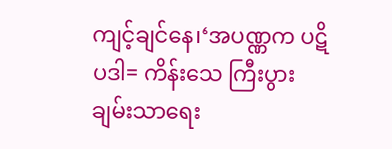ကျင့်ချင်နေ၊‘အပဏ္ဏက ပဋိပဒါ= ကိန်းသေ ကြီးပွားချမ်းသာရေး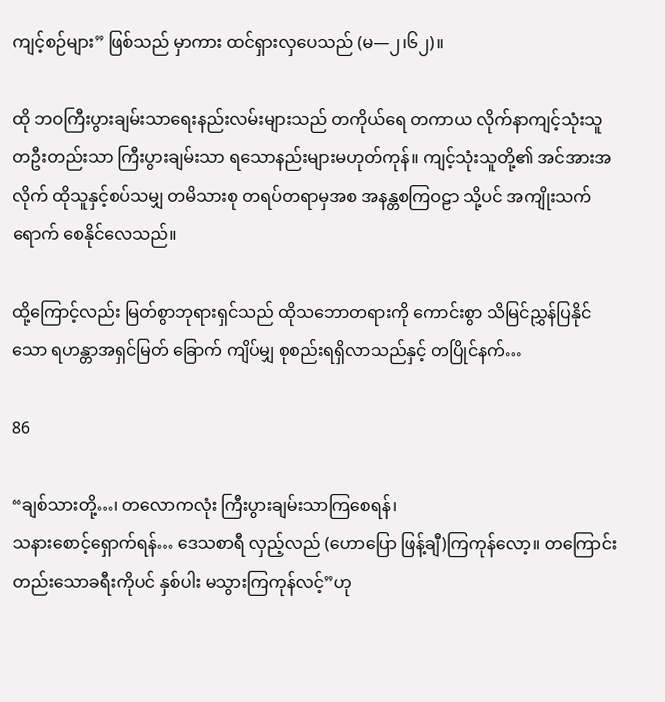ကျင့်စဉ်များ” ဖြစ်သည် မှာကား ထင်ရှားလှပေသည် (မ—၂၊၆၂)။

ထို ဘဝကြီးပွားချမ်းသာရေးနည်းလမ်းများသည် တကိုယ်ရေ တကာယ လိုက်နာကျင့်သုံးသူ တဦးတည်းသာ ကြီးပွားချမ်းသာ ရသောနည်းများမဟုတ်ကုန်။ ကျင့်သုံးသူတို့၏ အင်အားအလိုက် ထိုသူနှင့်စပ်သမျှ တမိသားစု တရပ်တရာမှအစ အနန္တစကြဝဠာ သို့ပင် အကျိုးသက်ရောက် စေနိုင်လေသည်။

ထို့ကြောင့်လည်း မြတ်စွာဘုရားရှင်သည် ထိုသဘောတရားကို ကောင်းစွာ သိမြင်ညွှန်ပြနိုင်သော ရဟန္တာအရှင်မြတ် ခြောက် ကျိပ်မျှ စုစည်းရရှိလာသည်နှင့် တပြိုင်နက်…

86

“ချစ်သားတို့…၊ တလောကလုံး ကြီးပွားချမ်းသာကြစေရန်၊
သနားစောင့်ရှောက်ရန်… ဒေသစာရီ လှည့်လည် (ဟောပြော ဖြန့်ချီ)ကြကုန်လော့။ တကြောင်းတည်းသောခရီးကိုပင် နှစ်ပါး မသွားကြကုန်လင့်”ဟု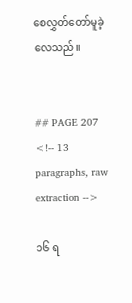စေလွှတ်တော်မူခဲ့လေသည်။


## PAGE 207
<!-- 13 paragraphs, raw extraction -->

၁၆ ရ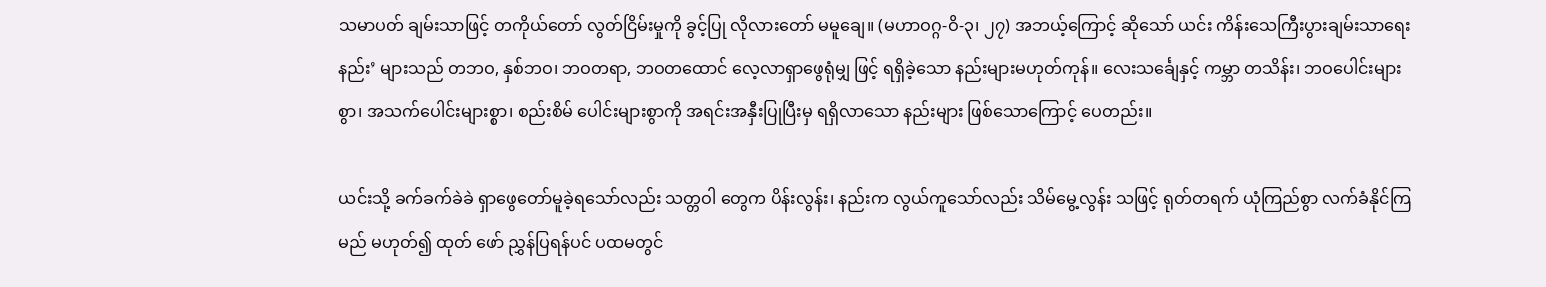သမာပတ် ချမ်းသာဖြင့် တကိုယ်တော် လွတ်ငြိမ်းမှုကို ခွင့်ပြု လိုလားတော် မမူချေ။ (မဟာဝဂ္ဂ-ဝိ-၃၊ ၂၇) အဘယ့်ကြောင့် ဆိုသော် ယင်း ကိန်းသေကြီးပွားချမ်းသာရေးနည်း’ များသည် တဘဝ, နှစ်ဘဝ၊ ဘဝတရာ, ဘဝတထောင် လေ့လာရှာဖွေရုံမျှ ဖြင့် ရရှိခဲ့သော နည်းများမဟုတ်ကုန်။ လေးသင်္ချေနှင့် ကမ္ဘာ တသိန်း၊ ဘဝပေါင်းများစွာ၊ အသက်ပေါင်းများစ္စာ၊ စည်းစိမ် ပေါင်းများစွာကို အရင်းအနှီးပြုပြီးမှ ရရှိလာသော နည်းများ ဖြစ်သောကြောင့် ပေတည်း။

ယင်းသို့ ခက်ခက်ခဲခဲ ရှာဖွေတော်မူခဲ့ရသော်လည်း သတ္တဝါ တွေက ပိန်းလွန်း၊ နည်းက လွယ်ကူသော်လည်း သိမ်မွေ့လွန်း သဖြင့် ရုတ်တရက် ယုံကြည်စွာ လက်ခံနိုင်ကြမည် မဟုတ်၍ ထုတ် ဖော် ညွှန်ပြရန်ပင် ပထမတွင်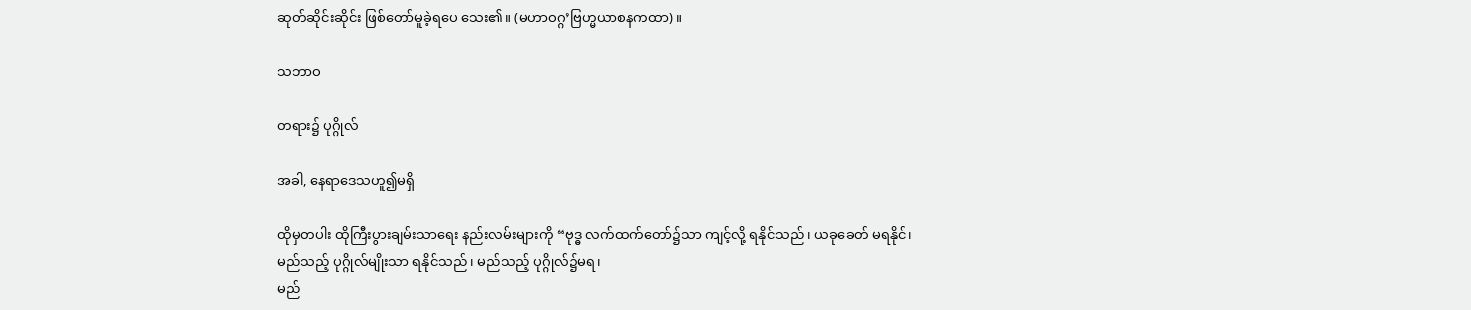ဆုတ်ဆိုင်းဆိုင်း ဖြစ်တော်မူခဲ့ရပေ သေး၏။ (မဟာဝဂ္ဂ’ဗြဟ္မယာစနကထာ) ။

သဘာဝ

တရား၌ ပုဂ္ဂိုလ်

အခါ, နေရာဒေသဟူ၍မရှိ

ထိုမှတပါး ထိုကြီးပွားချမ်းသာရေး နည်းလမ်းများကို “ဗုဒ္ဓ လက်ထက်တော်၌သာ ကျင့်လို့ ရနိုင်သည်၊ ယခုခေတ် မရနိုင်၊
မည်သည့် ပုဂ္ဂိုလ်မျိုးသာ ရနိုင်သည်၊ မည်သည့် ပုဂ္ဂိုလ်၌မရ၊
မည်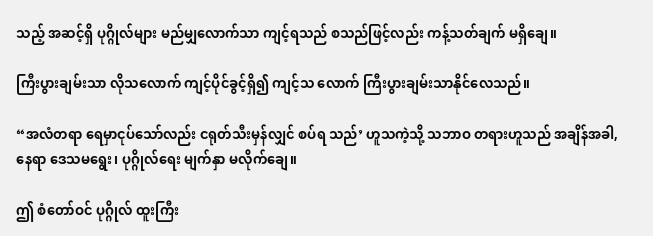သည့် အဆင့်ရှိ ပုဂ္ဂိုလ်များ မည်မျှလောက်သာ ကျင့်ရသည် စသည်ဖြင့်လည်း ကန့်သတ်ချက် မရှိချေ။

ကြီးပွားချမ်းသာ လိုသလောက် ကျင့်ပိုင်ခွင့်ရှိ၍ ကျင့်သ လောက် ကြီးပွားချမ်းသာနိုင်လေသည်။

“အလံတရာ ရေမှာငုပ်သော်လည်း ငရုတ်သီးမှန်လျှင် စပ်ရ သည်’ ဟူသကဲ့သို့ သဘာဝ တရားဟူသည် အချိန်အခါ, နေရာ ဒေသမရွေး၊ ပုဂ္ဂိုလ်ရေး မျက်နှာ မလိုက်ချေ။

ဤ စံတော်ဝင် ပုဂ္ဂိုလ် ထူးကြီး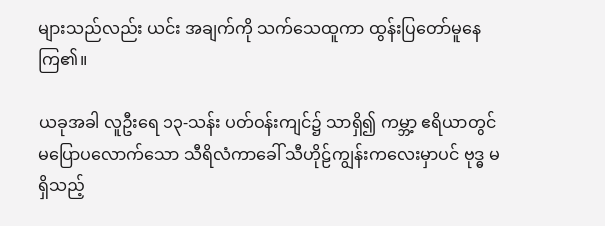များသည်လည်း ယင်း အချက်ကို သက်သေထူကာ ထွန်းပြတော်မူနေကြ၏။

ယခုအခါ လူဦးရေ ၁၃-သန်း ပတ်ဝန်းကျင်၌ သာရှိ၍ ကမ္ဘာ့ ဧရိယာတွင် မပြောပလောက်သော သီရိလံကာခေါ် သီဟိုဠ်ကျွန်းကလေးမှာပင် ဗုဒ္ဓ မရှိသည့်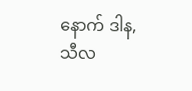နောက် ဒါန, သီလ